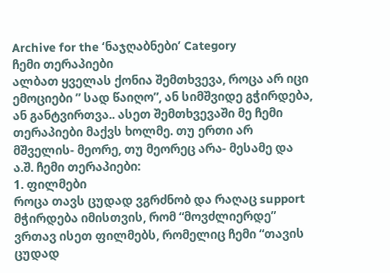Archive for the ‘ნაჯღაბნები’ Category
ჩემი თერაპიები
ალბათ ყველას ქონია შემთხვევა, როცა არ იცი ემოციები ” სად წაიღო”, ან სიმშვიდე გჭირდება, ან განტვირთვა.. ასეთ შემთხვევაში მე ჩემი თერაპიები მაქვს ხოლმე. თუ ერთი არ მშველის- მეორე, თუ მეორეც არა- მესამე და ა.შ. ჩემი თერაპიები:
1. ფილმები
როცა თავს ცუდად ვგრძნობ და რაღაც support მჭირდება იმისთვის, რომ “მოვძლიერდე” ვრთავ ისეთ ფილმებს, რომელიც ჩემი “თავის ცუდად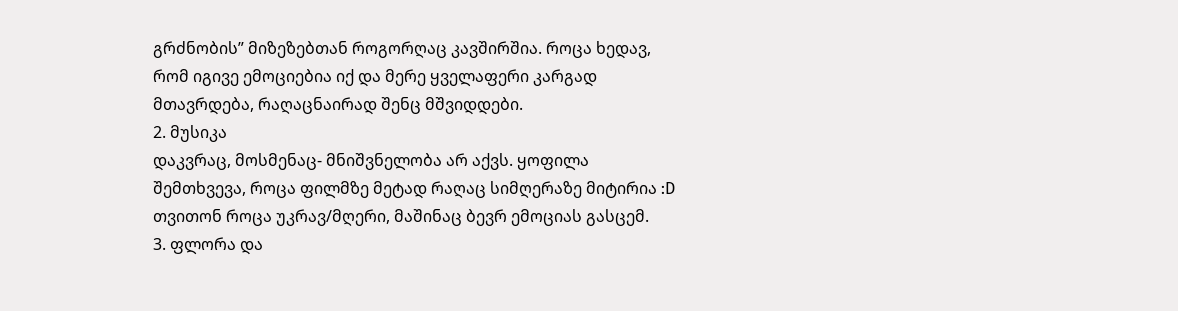გრძნობის” მიზეზებთან როგორღაც კავშირშია. როცა ხედავ, რომ იგივე ემოციებია იქ და მერე ყველაფერი კარგად მთავრდება, რაღაცნაირად შენც მშვიდდები.
2. მუსიკა
დაკვრაც, მოსმენაც- მნიშვნელობა არ აქვს. ყოფილა შემთხვევა, როცა ფილმზე მეტად რაღაც სიმღერაზე მიტირია :D თვითონ როცა უკრავ/მღერი, მაშინაც ბევრ ემოციას გასცემ.
3. ფლორა და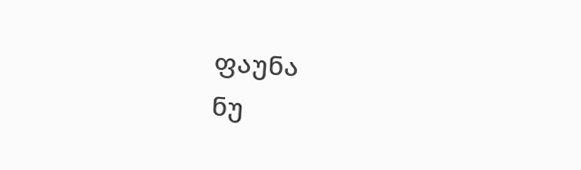ფაუნა
ნუ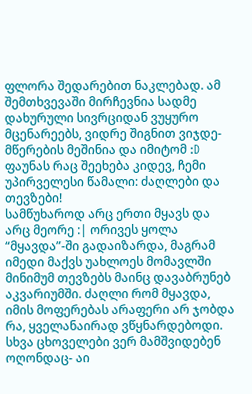ფლორა შედარებით ნაკლებად. ამ შემთხვევაში მირჩევნია სადმე დახურული სივრციდან ვუყურო მცენარეებს, ვიდრე შიგნით ვიჯდე- მწერების მეშინია და იმიტომ :D ფაუნას რაც შეეხება კიდევ, ჩემი უპირველესი წამალი: ძაღლები და თევზები!
სამწუხაროდ არც ერთი მყავს და არც მეორე :| ორივეს ყოლა “მყავდა”-ში გადაიზარდა, მაგრამ იმედი მაქვს უახლოეს მომავლში მინიმუმ თევზებს მაინც დავაბრუნებ აკვარიუმში. ძაღლი რომ მყავდა, იმის მოფერებას არაფერი არ ჯობდა რა, ყველანაირად ვწყნარდებოდი. სხვა ცხოველები ვერ მამშვიდებენ ოღონდაც- აი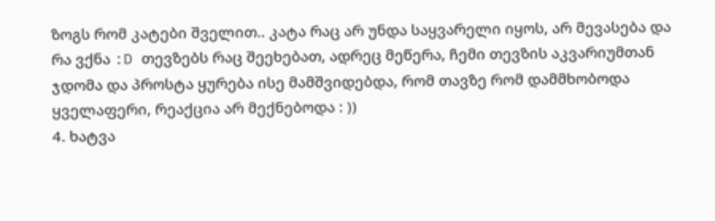ზოგს რომ კატები შველით.. კატა რაც არ უნდა საყვარელი იყოს, არ მევასება და რა ვქნა :D თევზებს რაც შეეხებათ, ადრეც მეწერა, ჩემი თევზის აკვარიუმთან ჯდომა და პროსტა ყურება ისე მამშვიდებდა, რომ თავზე რომ დამმხობოდა ყველაფერი, რეაქცია არ მექნებოდა : ))
4. ხატვა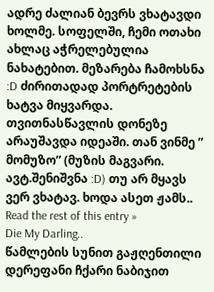ადრე ძალიან ბევრს ვხატავდი ხოლმე. სოფელში, ჩემი ოთახი ახლაც აჭრელებულია ნახატებით. მეზარება ჩამოხსნა :D ძირითადად პორტრეტების ხატვა მიყვარდა. თვითნასწავლის დონეზე არაუშავდა იდეაში. თან ვინმე ” მომუზო” (მუზის მაგვარი. ავტ.შენიშვნა :D) თუ არ მყავს ვერ ვხატავ. ხოდა ასეთ ჟამს.. Read the rest of this entry »
Die My Darling..
წამლების სუნით გაჟღენთილი დერეფანი ჩქარი ნაბიჯით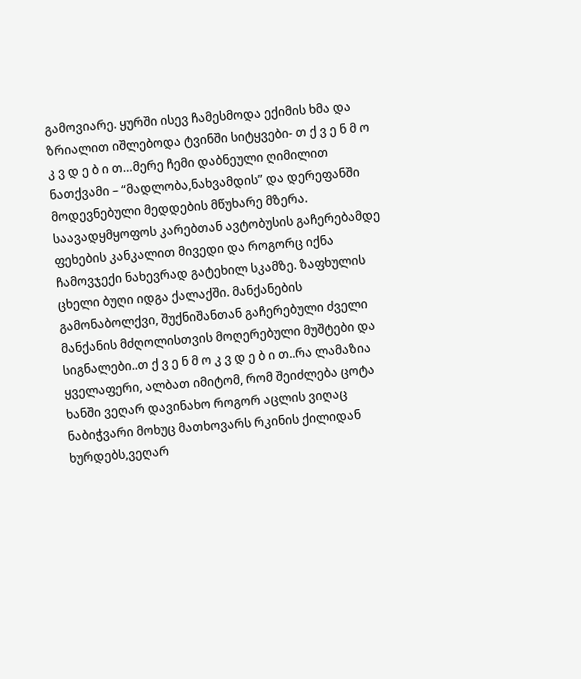გამოვიარე. ყურში ისევ ჩამესმოდა ექიმის ხმა და ზრიალით იშლებოდა ტვინში სიტყვები- თ ქ ვ ე ნ მ ო კ ვ დ ე ბ ი თ…მერე ჩემი დაბნეული ღიმილით ნათქვამი – “მადლობა,ნახვამდის” და დერეფანში მოდევნებული მედდების მწუხარე მზერა. საავადყმყოფოს კარებთან ავტობუსის გაჩერებამდე ფეხების კანკალით მივედი და როგორც იქნა ჩამოვჯექი ნახევრად გატეხილ სკამზე. ზაფხულის ცხელი ბუღი იდგა ქალაქში. მანქანების გამონაბოლქვი, შუქნიშანთან გაჩერებული ძველი მანქანის მძღოლისთვის მოღერებული მუშტები და სიგნალები..თ ქ ვ ე ნ მ ო კ ვ დ ე ბ ი თ..რა ლამაზია ყველაფერი, ალბათ იმიტომ, რომ შეიძლება ცოტა ხანში ვეღარ დავინახო როგორ აცლის ვიღაც ნაბიჭვარი მოხუც მათხოვარს რკინის ქილიდან ხურდებს,ვეღარ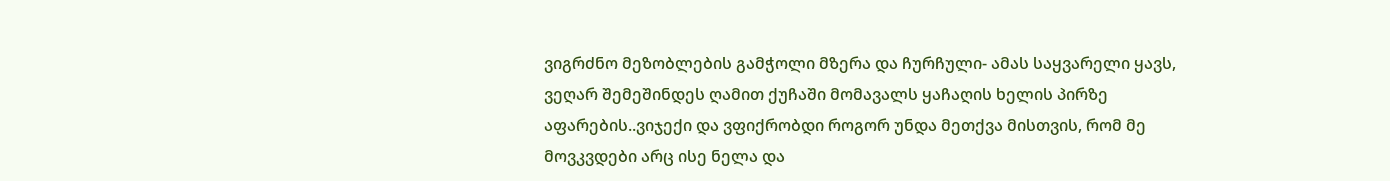ვიგრძნო მეზობლების გამჭოლი მზერა და ჩურჩული- ამას საყვარელი ყავს, ვეღარ შემეშინდეს ღამით ქუჩაში მომავალს ყაჩაღის ხელის პირზე აფარების..ვიჯექი და ვფიქრობდი როგორ უნდა მეთქვა მისთვის, რომ მე მოვკვდები არც ისე ნელა და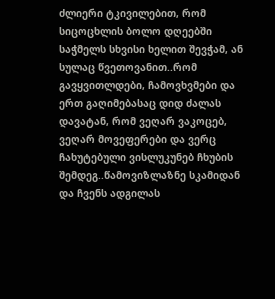ძლიერი ტკივილებით, რომ სიცოცხლის ბოლო დღეებში საჭმელს სხვისი ხელით შევჭამ, ან სულაც წვეთოვანით..რომ გავყვითლდები, ჩამოვხვმები და ერთ გაღიმებასაც დიდ ძალას დავატან, რომ ვეღარ ვაკოცებ, ვეღარ მოვეფერები და ვერც ჩახუტებული ვისლუკუნებ ჩხუბის შემდეგ..წამოვიზლაზნე სკამიდან და ჩვენს ადგილას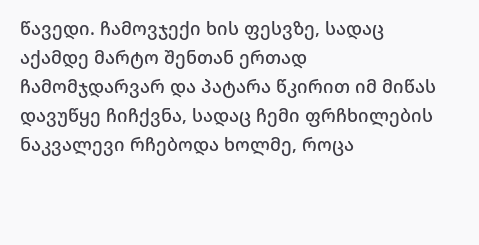წავედი. ჩამოვჯექი ხის ფესვზე, სადაც აქამდე მარტო შენთან ერთად ჩამომჯდარვარ და პატარა წკირით იმ მიწას დავუწყე ჩიჩქვნა, სადაც ჩემი ფრჩხილების ნაკვალევი რჩებოდა ხოლმე, როცა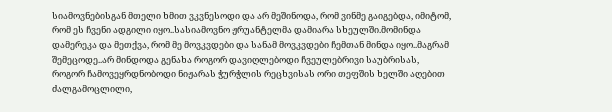სიამოვნებისგან მთელი ხმით ვკვნესოდი და არ მეშინოდა, რომ ვინმე გაიგებდა, იმიტომ, რომ ეს ჩვენი ადგილი იყო..სასიამოვნო ჟრუანტელმა დამიარა სხეულში.მომინდა დამერეკა და მეთქვა, რომ მე მოვკვდები და სანამ მოვკვდები ჩემთან მინდა იყო..მაგრამ შემეცოდე..არ მინდოდა გენახა როგორ დავიღლებოდი ჩვეულებრივი საუბრისას, როგორ ჩამოვეყრდნობოდი ნიჟარას ჭურჭლის რეცხვისას ორი თეფშის ხელში აღებით ძალგამოცლილი,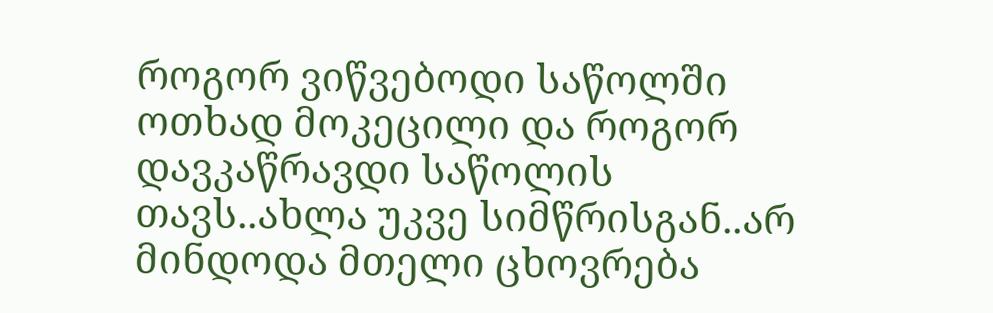როგორ ვიწვებოდი საწოლში ოთხად მოკეცილი და როგორ დავკაწრავდი საწოლის თავს..ახლა უკვე სიმწრისგან..არ მინდოდა მთელი ცხოვრება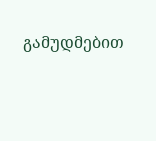გამუდმებით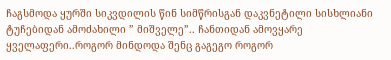ჩაგსმოდა ყურში სიკვდილის წინ სიმწრისგან დაკვნეტილი სისხლიანი ტუჩებიდან ამოძახილი ” მიშველე”.. ჩანთიდან ამოვყარე ყველაფერი..როგორ მინდოდა შენც გაგეგო როგორ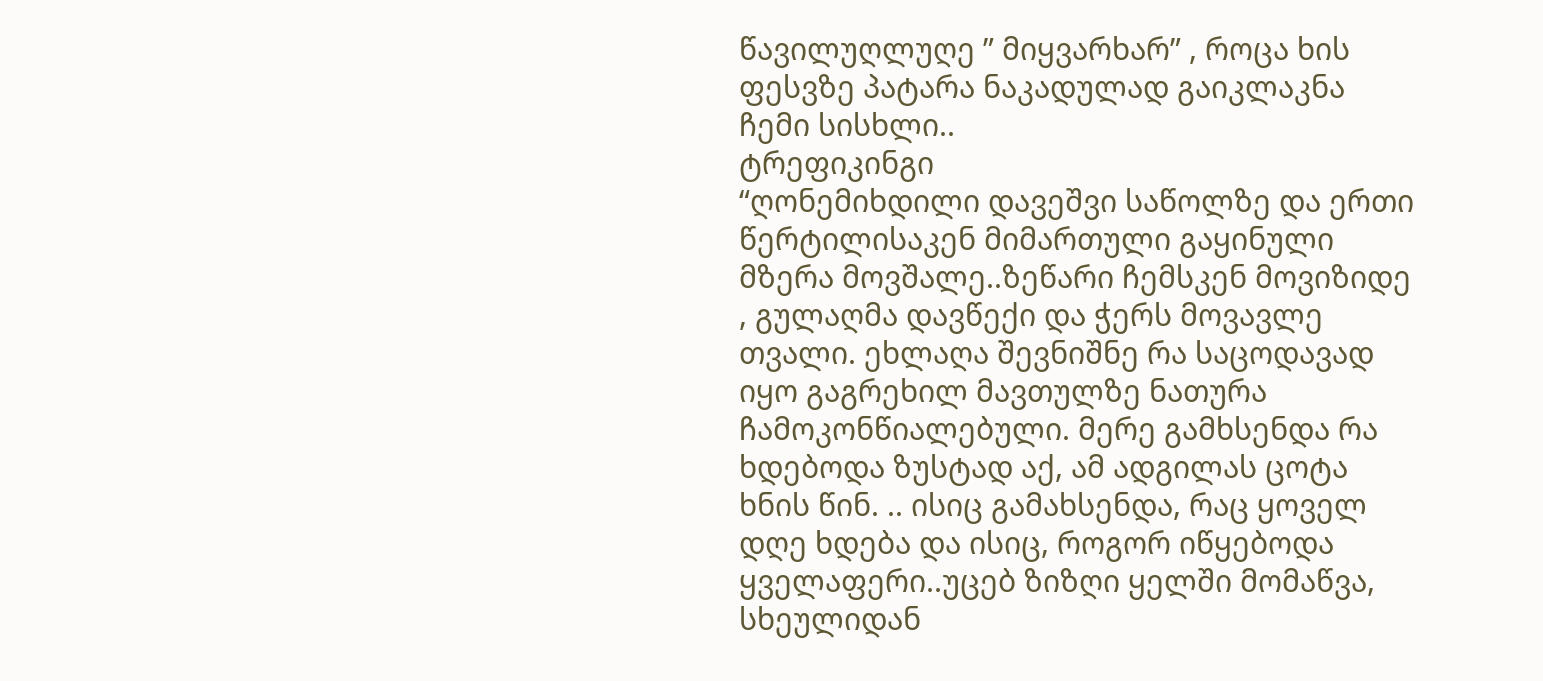წავილუღლუღე ” მიყვარხარ” , როცა ხის ფესვზე პატარა ნაკადულად გაიკლაკნა ჩემი სისხლი..
ტრეფიკინგი
“ღონემიხდილი დავეშვი საწოლზე და ერთი წერტილისაკენ მიმართული გაყინული მზერა მოვშალე..ზეწარი ჩემსკენ მოვიზიდე , გულაღმა დავწექი და ჭერს მოვავლე თვალი. ეხლაღა შევნიშნე რა საცოდავად იყო გაგრეხილ მავთულზე ნათურა ჩამოკონწიალებული. მერე გამხსენდა რა ხდებოდა ზუსტად აქ, ამ ადგილას ცოტა ხნის წინ. .. ისიც გამახსენდა, რაც ყოველ დღე ხდება და ისიც, როგორ იწყებოდა ყველაფერი..უცებ ზიზღი ყელში მომაწვა, სხეულიდან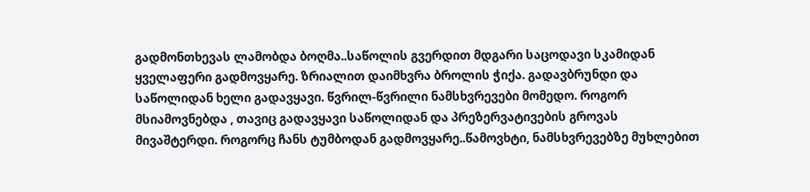გადმონთხევას ლამობდა ბოღმა..საწოლის გვერდით მდგარი საცოდავი სკამიდან ყველაფერი გადმოვყარე. ზრიალით დაიმხვრა ბროლის ჭიქა. გადავბრუნდი და საწოლიდან ხელი გადავყავი. წვრილ-წვრილი ნამსხვრევები მომედო. როგორ მსიამოვნებდა , თავიც გადავყავი საწოლიდან და პრეზერვატივების გროვას მივაშტერდი. როგორც ჩანს ტუმბოდან გადმოვყარე..წამოვხტი, ნამსხვრევებზე მუხლებით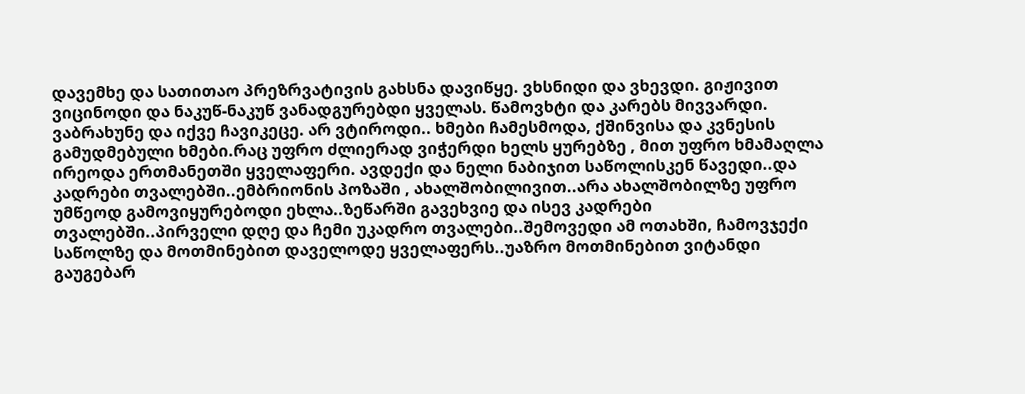დავემხე და სათითაო პრეზრვატივის გახსნა დავიწყე. ვხსნიდი და ვხევდი. გიჟივით ვიცინოდი და ნაკუწ-ნაკუწ ვანადგურებდი ყველას. წამოვხტი და კარებს მივვარდი. ვაბრახუნე და იქვე ჩავიკეცე. არ ვტიროდი.. ხმები ჩამესმოდა, ქშინვისა და კვნესის გამუდმებული ხმები.რაც უფრო ძლიერად ვიჭერდი ხელს ყურებზე , მით უფრო ხმამაღლა ირეოდა ერთმანეთში ყველაფერი. ავდექი და ნელი ნაბიჯით საწოლისკენ წავედი..და კადრები თვალებში..ემბრიონის პოზაში , ახალშობილივით..არა ახალშობილზე უფრო უმწეოდ გამოვიყურებოდი ეხლა..ზეწარში გავეხვიე და ისევ კადრები თვალებში..პირველი დღე და ჩემი უკადრო თვალები..შემოვედი ამ ოთახში, ჩამოვჯექი საწოლზე და მოთმინებით დაველოდე ყველაფერს..უაზრო მოთმინებით ვიტანდი გაუგებარ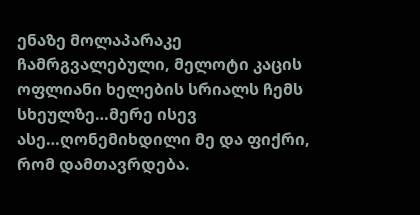ენაზე მოლაპარაკე ჩამრგვალებული, მელოტი კაცის ოფლიანი ხელების სრიალს ჩემს სხეულზე…მერე ისევ ასე…ღონემიხდილი მე და ფიქრი, რომ დამთავრდება.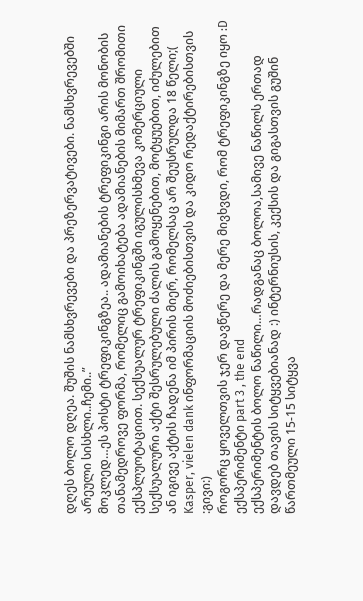დღეს ბოლო დღეა. შუშის ნამსხვრევები და პრეზერვატივები. ნამსხვრევებში არეული სისხლი..ჩემი..”
მოკლედ…ეს პოსტი ტრეფიკინგზეა.. ადამიანების ტრეფიკინგი არის მონობის თანამედროვე ფორმა, რომელიც გამოიხატება ადამიანების მიმართ შრომითი ექსპლუოტაციით. სექსუალურ ტრეფიკინგში იგულისხმევა კომერციული სექსუალური აქტი შესრულებული ძალის გამოყენებით, მოტყუებით, იძულებით ან იგივე აქტის ჩადენა იმ პირის მიერ, რომელსაც არ შეუსრულდა 18 წელი;( Kasper, vielen dank ინფორმაციის მოძიებისთვის და კიდო რედაქტირებისთვის :გივი:)
როგორც ყოველთვის ჯერ დავწერე და მერე მივხვდი, რომ ტრეფიკინგზე იყო :D
ექსპერიმენტი part 3 , the end
ექსპერიმენტის ბოლო ნაწილი…რადგანაც ბოლოა,სამივე ნაწილს ერთად დავდებ თავის სიტყვებიანად :) ინტერნიუსის, კექსის და გიგასთვის გუშინ წართმეული 15-15 სიტყვა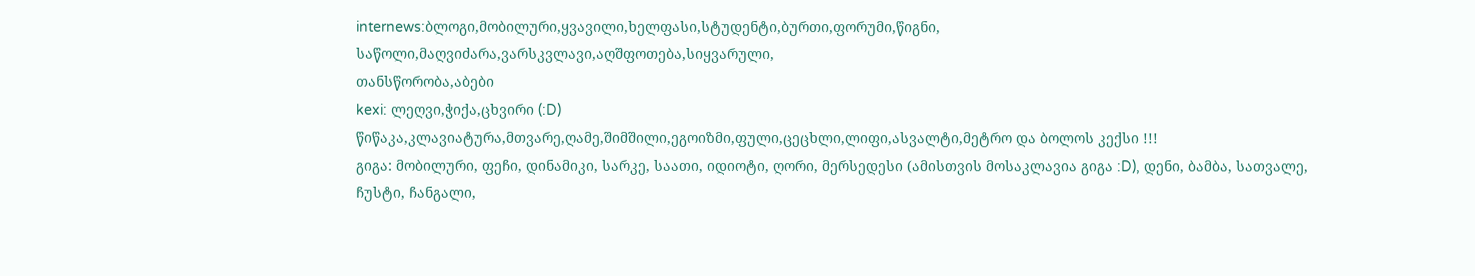internews:ბლოგი,მობილური,ყვავილი,ხელფასი,სტუდენტი,ბურთი,ფორუმი,წიგნი,
საწოლი,მაღვიძარა,ვარსკვლავი,აღშფოთება,სიყვარული,
თანსწორობა,აბები
kexi: ლეღვი,ჭიქა,ცხვირი (:D)
წიწაკა,კლავიატურა,მთვარე,ღამე,შიმშილი,ეგოიზმი,ფული,ცეცხლი,ლიფი,ასვალტი,მეტრო და ბოლოს კექსი !!!
გიგა: მობილური, ფეჩი, დინამიკი, სარკე, საათი, იდიოტი, ღორი, მერსედესი (ამისთვის მოსაკლავია გიგა :D), დენი, ბამბა, სათვალე, ჩუსტი, ჩანგალი,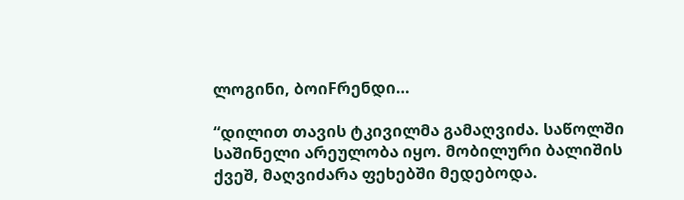ლოგინი, ბოიFრენდი…

“დილით თავის ტკივილმა გამაღვიძა. საწოლში საშინელი არეულობა იყო. მობილური ბალიშის ქვეშ, მაღვიძარა ფეხებში მედებოდა.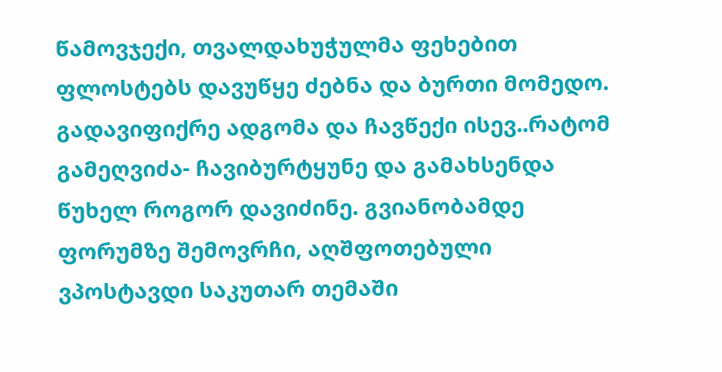წამოვჯექი, თვალდახუჭულმა ფეხებით ფლოსტებს დავუწყე ძებნა და ბურთი მომედო. გადავიფიქრე ადგომა და ჩავწექი ისევ..რატომ გამეღვიძა- ჩავიბურტყუნე და გამახსენდა წუხელ როგორ დავიძინე. გვიანობამდე ფორუმზე შემოვრჩი, აღშფოთებული ვპოსტავდი საკუთარ თემაში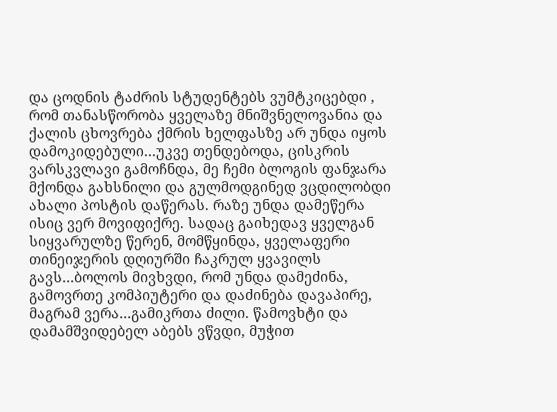და ცოდნის ტაძრის სტუდენტებს ვუმტკიცებდი , რომ თანასწორობა ყველაზე მნიშვნელოვანია და ქალის ცხოვრება ქმრის ხელფასზე არ უნდა იყოს დამოკიდებული…უკვე თენდებოდა, ცისკრის ვარსკვლავი გამოჩნდა, მე ჩემი ბლოგის ფანჯარა მქონდა გახსნილი და გულმოდგინედ ვცდილობდი ახალი პოსტის დაწერას. რაზე უნდა დამეწერა ისიც ვერ მოვიფიქრე. სადაც გაიხედავ ყველგან სიყვარულზე წერენ, მომწყინდა, ყველაფერი თინეიჯერის დღიურში ჩაკრულ ყვავილს გავს…ბოლოს მივხვდი, რომ უნდა დამეძინა, გამოვრთე კომპიუტერი და დაძინება დავაპირე, მაგრამ ვერა…გამიკრთა ძილი. წამოვხტი და დამამშვიდებელ აბებს ვწვდი, მუჭით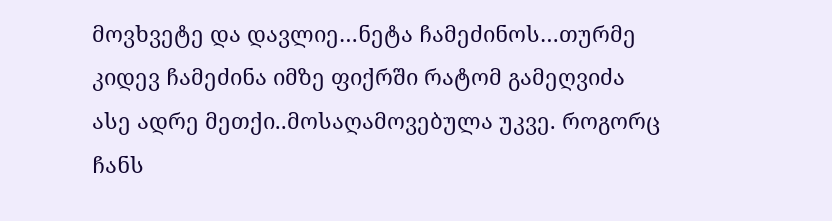მოვხვეტე და დავლიე…ნეტა ჩამეძინოს…თურმე კიდევ ჩამეძინა იმზე ფიქრში რატომ გამეღვიძა ასე ადრე მეთქი..მოსაღამოვებულა უკვე. როგორც ჩანს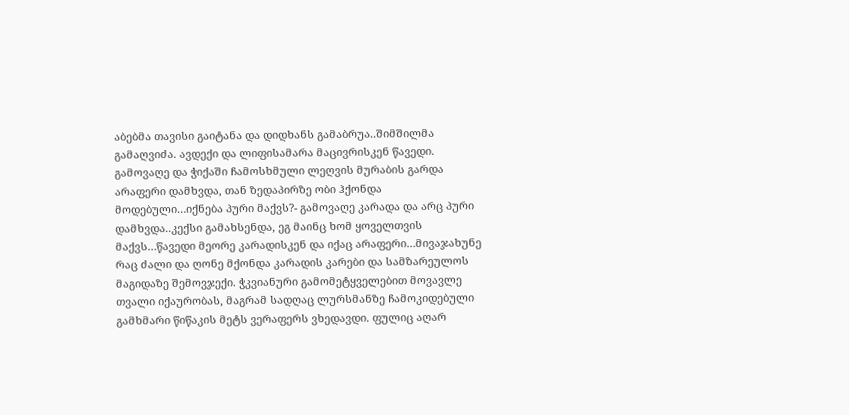აბებმა თავისი გაიტანა და დიდხანს გამაბრუა..შიმშილმა გამაღვიძა. ავდექი და ლიფისამარა მაცივრისკენ წავედი. გამოვაღე და ჭიქაში ჩამოსხმული ლეღვის მურაბის გარდა არაფერი დამხვდა, თან ზედაპირზე ობი ჰქონდა მოდებული…იქნება პური მაქვს?- გამოვაღე კარადა და არც პური დამხვდა..კექსი გამახსენდა, ეგ მაინც ხომ ყოველთვის მაქვს…წავედი მეორე კარადისკენ და იქაც არაფერი…მივაჯახუნე რაც ძალი და ღონე მქონდა კარადის კარები და სამზარეულოს მაგიდაზე შემოვჯექი. ჭკვიანური გამომეტყველებით მოვავლე თვალი იქაურობას, მაგრამ სადღაც ლურსმანზე ჩამოკიდებული გამხმარი წიწაკის მეტს ვერაფერს ვხედავდი. ფულიც აღარ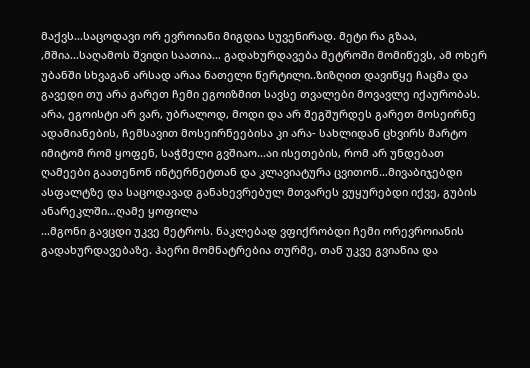მაქვს…საცოდავი ორ ევროიანი მიგდია სუვენირად. მეტი რა გზაა, ,მშია…საღამოს შვიდი საათია… გადახურდავება მეტროში მომიწევს, ამ ოხერ უბანში სხვაგან არსად არაა ნათელი წერტილი..ზიზღით დავიწყე ჩაცმა და გავედი თუ არა გარეთ ჩემი ეგოიზმით სავსე თვალები მოვავლე იქაურობას. არა, ეგოისტი არ ვარ, უბრალოდ, მოდი და არ შეგშურდეს გარეთ მოსეირნე ადამიანების, ჩემსავით მოსეირნეებისა კი არა- სახლიდან ცხვირს მარტო იმიტომ რომ ყოფენ, საჭმელი გვშიაო…აი ისეთების, რომ არ უნდებათ ღამეები გაათენონ ინტერნეტთან და კლავიატურა ცვითონ…მივაბიჯებდი ასფალტზე და საცოდავად განახევრებულ მთვარეს ვუყურებდი იქვე, გუბის ანარეკლში…ღამე ყოფილა
…მგონი გავცდი უკვე მეტროს. ნაკლებად ვფიქრობდი ჩემი ორევროიანის გადახურდავებაზე. ჰაერი მომნატრებია თურმე, თან უკვე გვიანია და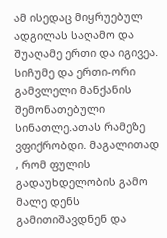ამ ისედაც მიყრუებულ ადგილას საღამო და შუაღამე ერთი და იგივეა. სიჩუმე და ერთი-ორი გამვლელი მანქანის შემონათებული სინათლე.ათას რამეზე ვფიქრობდი. მაგალითად , რომ ფულის გადაუხდელობის გამო მალე დენს გამითიშავდნენ და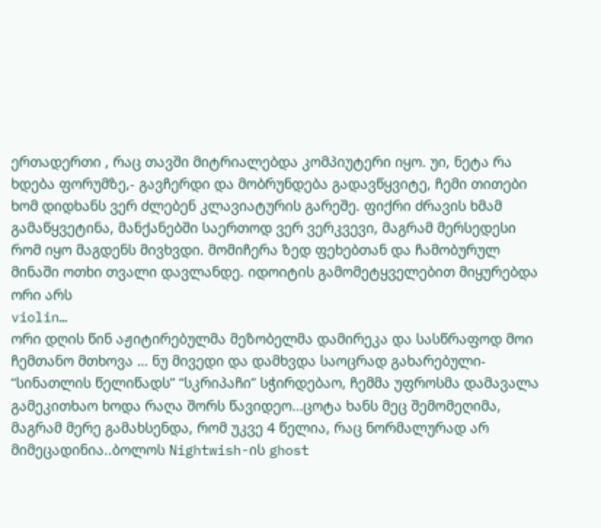ერთადერთი , რაც თავში მიტრიალებდა კომპიუტერი იყო. უი, ნეტა რა ხდება ფორუმზე,- გავჩერდი და მობრუნდება გადავწყვიტე, ჩემი თითები ხომ დიდხანს ვერ ძლებენ კლავიატურის გარეშე. ფიქრი ძრავის ხმამ გამაწყვეტინა, მანქანებში საერთოდ ვერ ვერკვევი, მაგრამ მერსედესი რომ იყო მაგდენს მივხვდი. მომიჩერა ზედ ფეხებთან და ჩამობურულ მინაში ოთხი თვალი დავლანდე. იდოიტის გამომეტყველებით მიყურებდა ორი არს
violin…
ორი დღის წინ აჟიტირებულმა მეზობელმა დამირეკა და სასწრაფოდ მოი ჩემთანო მთხოვა … ნუ მივედი და დამხვდა საოცრად გახარებული- “სინათლის წელიწადს” “სკრიპაჩი” სჭირდებაო, ჩემმა უფროსმა დამავალა გამეკითხაო ხოდა რაღა შორს წავიდეო…ცოტა ხანს მეც შემომეღიმა, მაგრამ მერე გამახსენდა, რომ უკვე 4 წელია, რაც ნორმალურად არ მიმეცადინია..ბოლოს Nightwish-ის ghost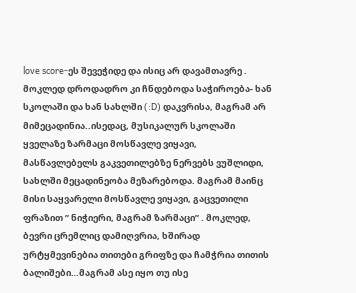love score-ეს შევეჭიდე და ისიც არ დავამთავრე . მოკლედ დროდადრო კი ჩნდებოდა საჭიროება- ხან სკოლაში და ხან სახლში (:D) დაკვრისა, მაგრამ არ მიმეცადინია..ისედაც, მუსიკალურ სკოლაში ყველაზე ზარმაცი მოსწავლე ვიყავი, მასწავლებელს გაკვეთილებზე ნერვებს ვუშლიდი, სახლში მეცადინეობა მეზარებოდა. მაგრამ მაინც მისი საყვარელი მოსწავლე ვიყავი, გაცვეთილი ფრაზით ” ნიჭიერი, მაგრამ ზარმაცი” . მოკლედ, ბევრი ცრემლიც დამიღვრია, ხშირად ურტყმევინებია თითები გრიფზე და ჩამჭრია თითის ბალიშები…მაგრამ ასე იყო თუ ისე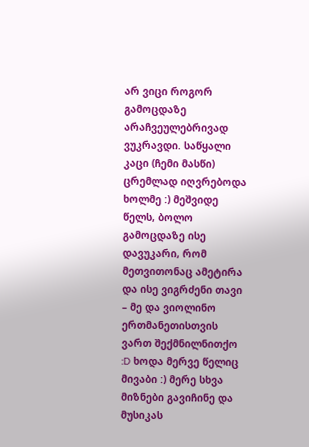არ ვიცი როგორ გამოცდაზე არაჩვეულებრივად ვუკრავდი. საწყალი კაცი (ჩემი მასწი) ცრემლად იღვრებოდა ხოლმე :) მეშვიდე წელს, ბოლო გამოცდაზე ისე დავუკარი, რომ მეთვითონაც ამეტირა და ისე ვიგრძენი თავი – მე და ვიოლინო ერთმანეთისთვის ვართ შექმნილნითქო :D ხოდა მერვე წელიც მივაბი :) მერე სხვა მიზნები გავიჩინე და მუსიკას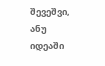შევეშვი, ანუ იდეაში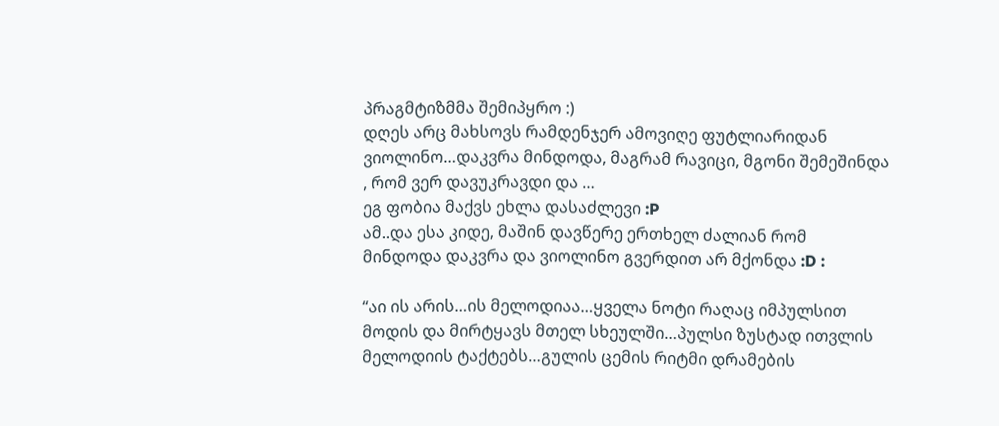პრაგმტიზმმა შემიპყრო :)
დღეს არც მახსოვს რამდენჯერ ამოვიღე ფუტლიარიდან ვიოლინო…დაკვრა მინდოდა, მაგრამ რავიცი, მგონი შემეშინდა , რომ ვერ დავუკრავდი და …
ეგ ფობია მაქვს ეხლა დასაძლევი :P
ამ..და ესა კიდე, მაშინ დავწერე ერთხელ ძალიან რომ მინდოდა დაკვრა და ვიოლინო გვერდით არ მქონდა :D :

“აი ის არის…ის მელოდიაა…ყველა ნოტი რაღაც იმპულსით მოდის და მირტყავს მთელ სხეულში…პულსი ზუსტად ითვლის მელოდიის ტაქტებს…გულის ცემის რიტმი დრამების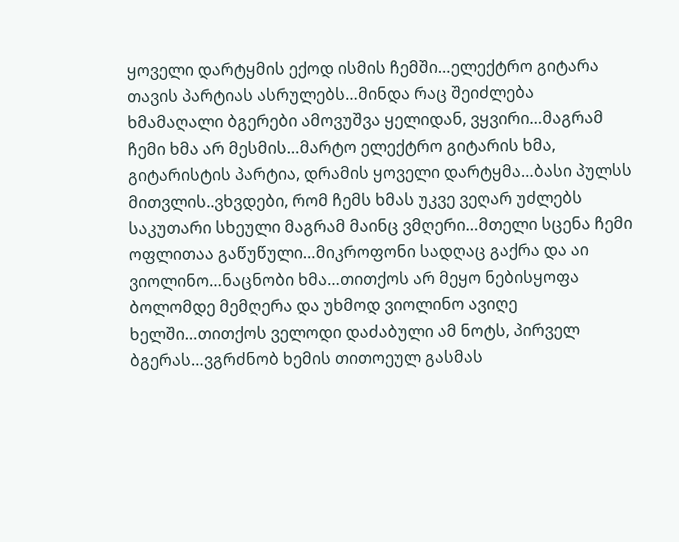ყოველი დარტყმის ექოდ ისმის ჩემში…ელექტრო გიტარა თავის პარტიას ასრულებს…მინდა რაც შეიძლება ხმამაღალი ბგერები ამოვუშვა ყელიდან, ვყვირი…მაგრამ ჩემი ხმა არ მესმის…მარტო ელექტრო გიტარის ხმა, გიტარისტის პარტია, დრამის ყოველი დარტყმა…ბასი პულსს მითვლის..ვხვდები, რომ ჩემს ხმას უკვე ვეღარ უძლებს საკუთარი სხეული მაგრამ მაინც ვმღერი…მთელი სცენა ჩემი ოფლითაა გაწუწული…მიკროფონი სადღაც გაქრა და აი ვიოლინო…ნაცნობი ხმა…თითქოს არ მეყო ნებისყოფა ბოლომდე მემღერა და უხმოდ ვიოლინო ავიღე ხელში…თითქოს ველოდი დაძაბული ამ ნოტს, პირველ ბგერას…ვგრძნობ ხემის თითოეულ გასმას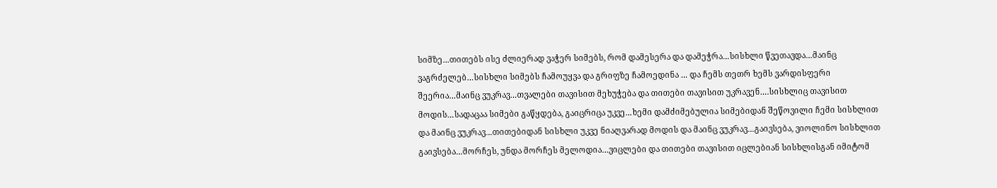სიმზე…თითებს ისე ძლიერად ვაჭერ სიმებს, რომ დამესერა და დამეჭრა…სისხლი წვეთავდა…მაინც ვაგრძელებ…სისხლი სიმებს ჩამოუყვა და გრიფზე ჩამოედინა … და ჩემს თეთრ ხემს ვარდისფერი შეერია…მაინც ვუკრავ…თვალები თავისით მეხუჭება და თითები თავისით უკრავენ….სისხლიც თავისით მოდის…სადაცაა სიმები გაწყდება, გაიცრიცა უკვე…ხემი დამძიმებულია სიმებიდან შეწოვილი ჩემი სისხლით და მაინც ვუკრავ…თითებიდან სისხლი უკვე ნიაღვარად მოდის და მაინც ვუკრავ…გაივსება, ვიოლინო სისხლით გაივსება…მორჩეს, უნდა მორჩეს მელოდია…ვიცლები და თითები თავისით იცლებიან სისხლისგან იმიტომ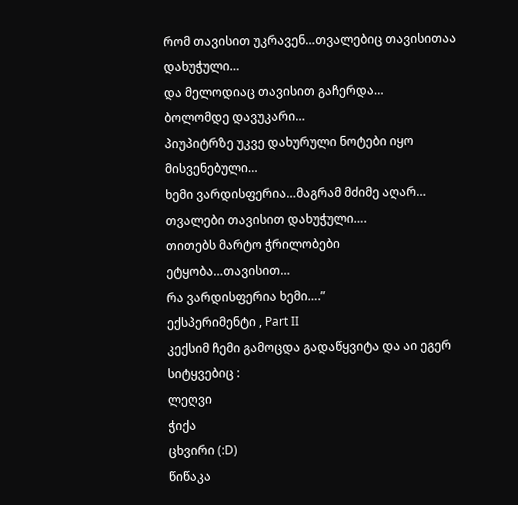რომ თავისით უკრავენ…თვალებიც თავისითაა დახუჭული…
და მელოდიაც თავისით გაჩერდა…
ბოლომდე დავუკარი…
პიუპიტრზე უკვე დახურული ნოტები იყო მისვენებული…
ხემი ვარდისფერია…მაგრამ მძიმე აღარ…
თვალები თავისით დახუჭული….
თითებს მარტო ჭრილობები ეტყობა…თავისით…
რა ვარდისფერია ხემი….”
ექსპერიმენტი , Part II
კექსიმ ჩემი გამოცდა გადაწყვიტა და აი ეგერ სიტყვებიც :
ლეღვი
ჭიქა
ცხვირი (:D)
წიწაკა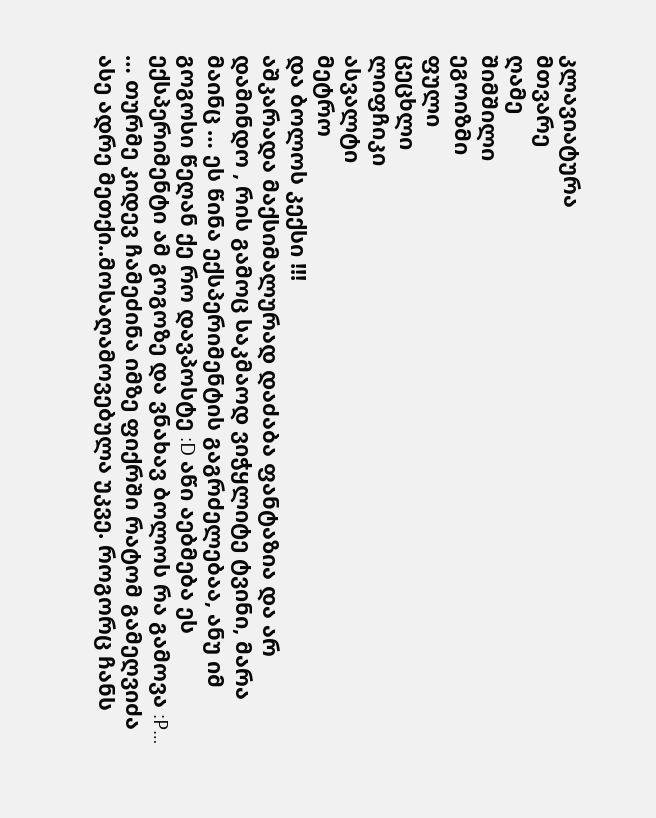კლავიატურა
მთვარე
ღამე
შიმშილი
ეგოიზმი
ფული
ცეცხლი
ლიფჩიკი
ასვალტი
მეტრო
და ბოლოს კექსი !!!
აშკარადა მაქსიმალურად დაძაბა ფანტაზია და არ დამინდო , რის გამოც საკმაოდ ვიჭყლიტე ტვინი, მარა მაინც … ეს წინა ექსპერიმენტის გაგრძელებაა, ანუ იმ გოგოსი წეღან ქე რო დავპოსტე :D აწი აებმება ეს ექსპერიმენტი ამ გოგოზე და ვნახავ ბოლოს რა გამოვა :P…
… თურმე კიდევ ჩამეძინა იმზე ფიქრში რატომ გამეღვიძა ასე ადრე მეთქი..მოსაღამოვებულა უკვე. როგორც ჩანს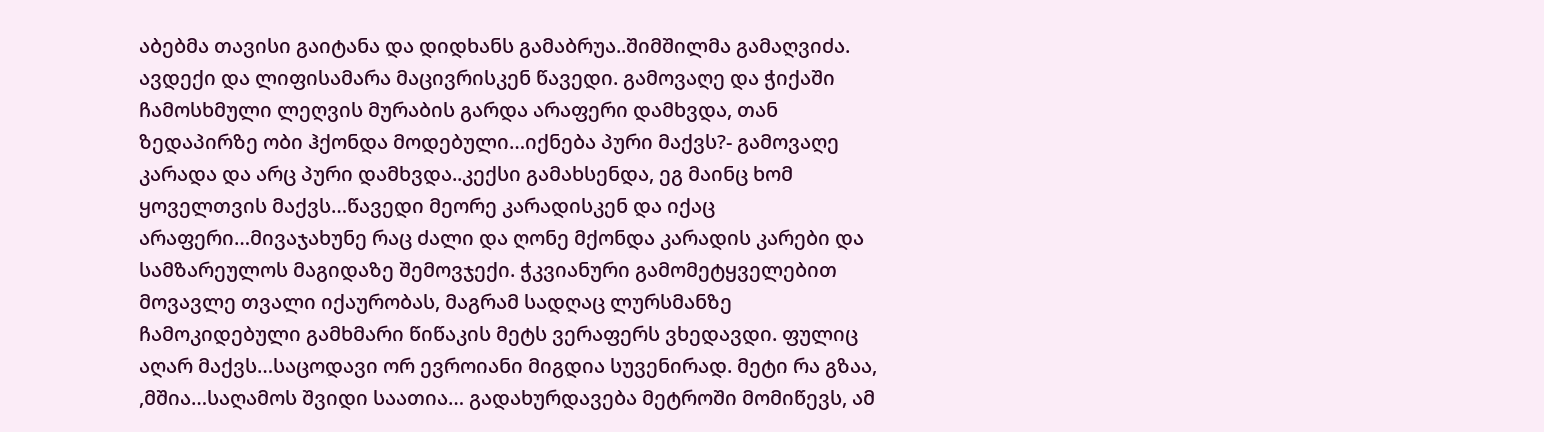აბებმა თავისი გაიტანა და დიდხანს გამაბრუა..შიმშილმა გამაღვიძა. ავდექი და ლიფისამარა მაცივრისკენ წავედი. გამოვაღე და ჭიქაში ჩამოსხმული ლეღვის მურაბის გარდა არაფერი დამხვდა, თან ზედაპირზე ობი ჰქონდა მოდებული…იქნება პური მაქვს?- გამოვაღე კარადა და არც პური დამხვდა..კექსი გამახსენდა, ეგ მაინც ხომ ყოველთვის მაქვს…წავედი მეორე კარადისკენ და იქაც არაფერი…მივაჯახუნე რაც ძალი და ღონე მქონდა კარადის კარები და სამზარეულოს მაგიდაზე შემოვჯექი. ჭკვიანური გამომეტყველებით მოვავლე თვალი იქაურობას, მაგრამ სადღაც ლურსმანზე ჩამოკიდებული გამხმარი წიწაკის მეტს ვერაფერს ვხედავდი. ფულიც აღარ მაქვს…საცოდავი ორ ევროიანი მიგდია სუვენირად. მეტი რა გზაა, ,მშია…საღამოს შვიდი საათია… გადახურდავება მეტროში მომიწევს, ამ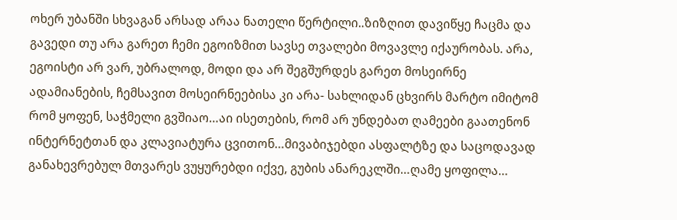ოხერ უბანში სხვაგან არსად არაა ნათელი წერტილი..ზიზღით დავიწყე ჩაცმა და გავედი თუ არა გარეთ ჩემი ეგოიზმით სავსე თვალები მოვავლე იქაურობას. არა, ეგოისტი არ ვარ, უბრალოდ, მოდი და არ შეგშურდეს გარეთ მოსეირნე ადამიანების, ჩემსავით მოსეირნეებისა კი არა- სახლიდან ცხვირს მარტო იმიტომ რომ ყოფენ, საჭმელი გვშიაო…აი ისეთების, რომ არ უნდებათ ღამეები გაათენონ ინტერნეტთან და კლავიატურა ცვითონ…მივაბიჯებდი ასფალტზე და საცოდავად განახევრებულ მთვარეს ვუყურებდი იქვე, გუბის ანარეკლში…ღამე ყოფილა…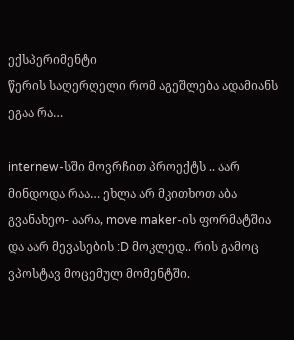ექსპერიმენტი
წერის საღერღელი რომ აგეშლება ადამიანს ეგაა რა…

internew-სში მოვრჩით პროექტს .. აარ მინდოდა რაა… ეხლა არ მკითხოთ აბა გვანახეო- აარა, move maker-ის ფორმატშია და აარ მევასების :D მოკლედ.. რის გამოც ვპოსტავ მოცემულ მომენტში.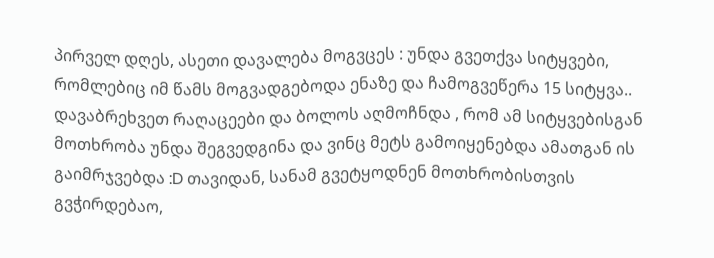პირველ დღეს, ასეთი დავალება მოგვცეს : უნდა გვეთქვა სიტყვები, რომლებიც იმ წამს მოგვადგებოდა ენაზე და ჩამოგვეწერა 15 სიტყვა.. დავაბრეხვეთ რაღაცეები და ბოლოს აღმოჩნდა , რომ ამ სიტყვებისგან მოთხრობა უნდა შეგვედგინა და ვინც მეტს გამოიყენებდა ამათგან ის გაიმრჯვებდა :D თავიდან, სანამ გვეტყოდნენ მოთხრობისთვის გვჭირდებაო,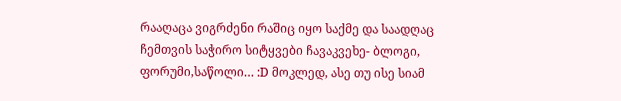რააღაცა ვიგრძენი რაშიც იყო საქმე და საადღაც ჩემთვის საჭირო სიტყვები ჩავაკვეხე- ბლოგი, ფორუმი,საწოლი… :D მოკლედ, ასე თუ ისე სიამ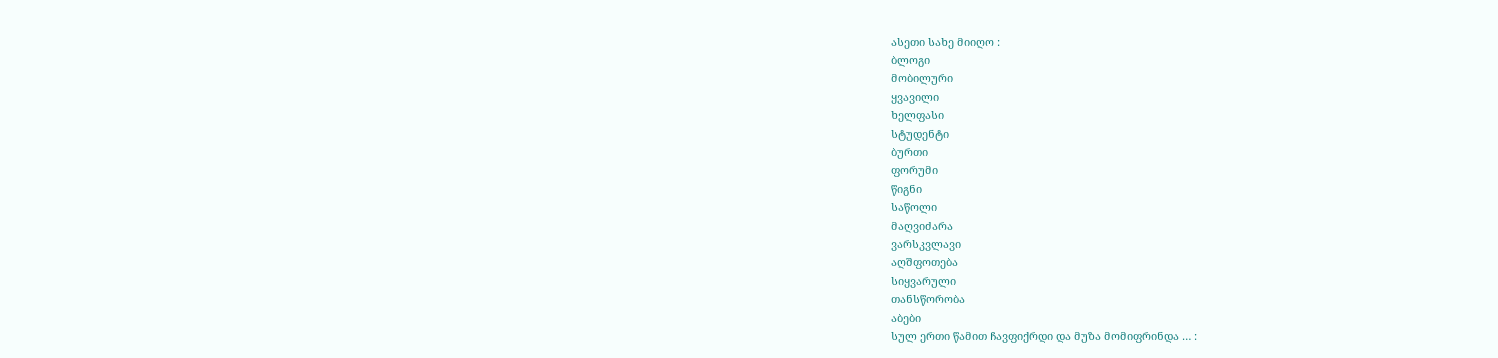ასეთი სახე მიიღო :
ბლოგი
მობილური
ყვავილი
ხელფასი
სტუდენტი
ბურთი
ფორუმი
წიგნი
საწოლი
მაღვიძარა
ვარსკვლავი
აღშფოთება
სიყვარული
თანსწორობა
აბები
სულ ერთი წამით ჩავფიქრდი და მუზა მომიფრინდა … :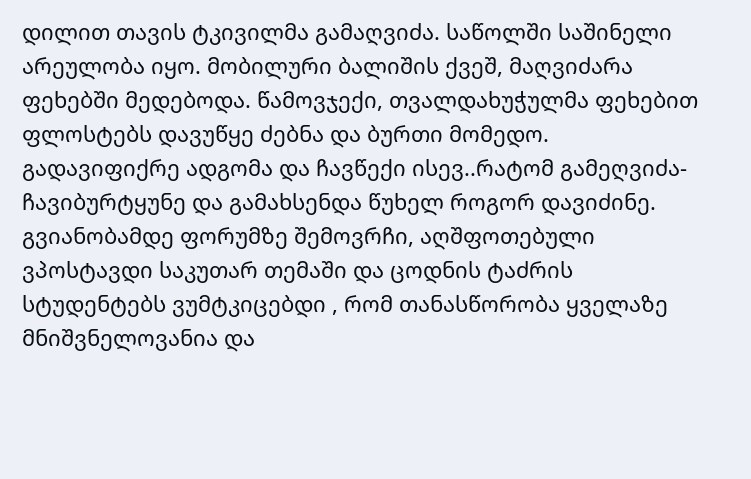დილით თავის ტკივილმა გამაღვიძა. საწოლში საშინელი არეულობა იყო. მობილური ბალიშის ქვეშ, მაღვიძარა ფეხებში მედებოდა. წამოვჯექი, თვალდახუჭულმა ფეხებით ფლოსტებს დავუწყე ძებნა და ბურთი მომედო. გადავიფიქრე ადგომა და ჩავწექი ისევ..რატომ გამეღვიძა- ჩავიბურტყუნე და გამახსენდა წუხელ როგორ დავიძინე. გვიანობამდე ფორუმზე შემოვრჩი, აღშფოთებული ვპოსტავდი საკუთარ თემაში და ცოდნის ტაძრის სტუდენტებს ვუმტკიცებდი , რომ თანასწორობა ყველაზე მნიშვნელოვანია და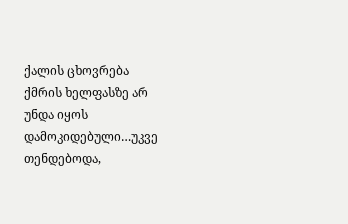ქალის ცხოვრება ქმრის ხელფასზე არ უნდა იყოს დამოკიდებული…უკვე თენდებოდა,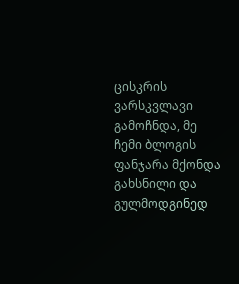ცისკრის ვარსკვლავი გამოჩნდა, მე ჩემი ბლოგის ფანჯარა მქონდა გახსნილი და გულმოდგინედ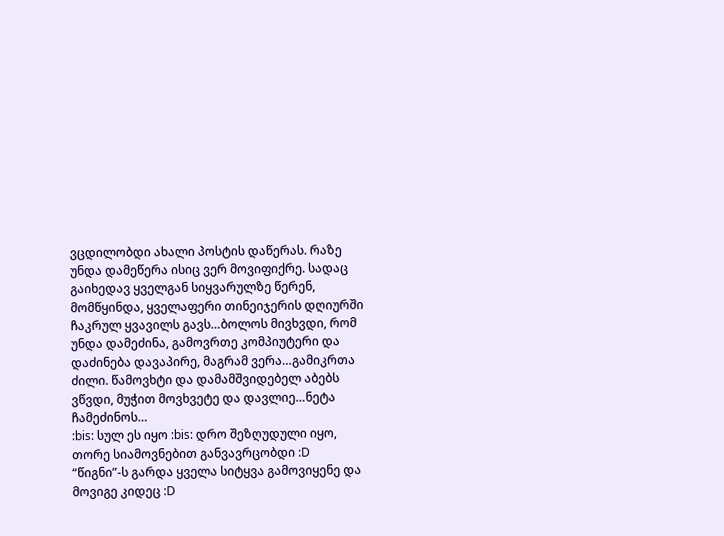ვცდილობდი ახალი პოსტის დაწერას. რაზე უნდა დამეწერა ისიც ვერ მოვიფიქრე. სადაც გაიხედავ ყველგან სიყვარულზე წერენ, მომწყინდა, ყველაფერი თინეიჯერის დღიურში ჩაკრულ ყვავილს გავს…ბოლოს მივხვდი, რომ უნდა დამეძინა, გამოვრთე კომპიუტერი და დაძინება დავაპირე, მაგრამ ვერა…გამიკრთა ძილი. წამოვხტი და დამამშვიდებელ აბებს ვწვდი, მუჭით მოვხვეტე და დავლიე…ნეტა ჩამეძინოს…
:bis: სულ ეს იყო :bis: დრო შეზღუდული იყო, თორე სიამოვნებით განვავრცობდი :D
“წიგნი”-ს გარდა ყველა სიტყვა გამოვიყენე და მოვიგე კიდეც :D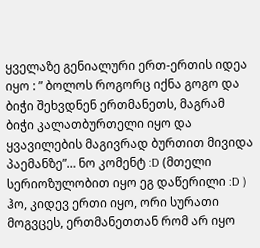ყველაზე გენიალური ერთ-ერთის იდეა იყო : ” ბოლოს როგორც იქნა გოგო და ბიჭი შეხვდნენ ერთმანეთს, მაგრამ ბიჭი კალათბურთელი იყო და ყვავილების მაგივრად ბურთით მივიდა პაემანზე”… ნო კომენტ :D (მთელი სერიოზულობით იყო ეგ დაწერილი :D )
ჰო, კიდევ ერთი იყო, ორი სურათი მოგვცეს, ერთმანეთთან რომ არ იყო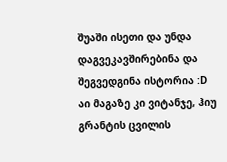შუაში ისეთი და უნდა დაგვეკავშირებინა და შეგვედგინა ისტორია :D აი მაგაზე კი ვიტანჯე, ჰიუ გრანტის ცვილის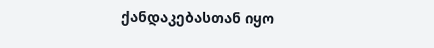ქანდაკებასთან იყო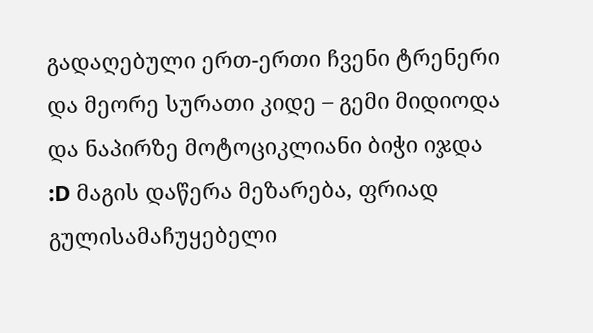გადაღებული ერთ-ერთი ჩვენი ტრენერი და მეორე სურათი კიდე – გემი მიდიოდა და ნაპირზე მოტოციკლიანი ბიჭი იჯდა :D მაგის დაწერა მეზარება, ფრიად გულისამაჩუყებელი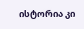ისტორია კი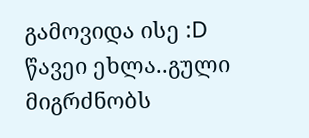გამოვიდა ისე :D
წავეი ეხლა..გული მიგრძნობს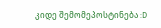კიდე შემომეპოსტინება :D